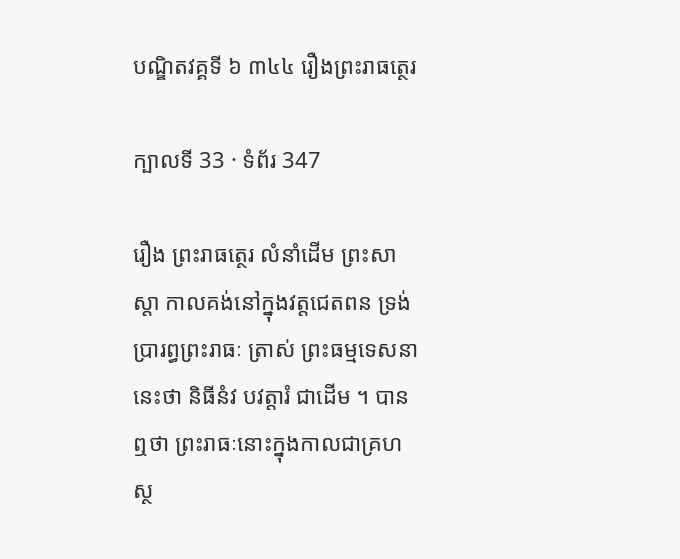បណ្ឌិតវគ្គទី ៦ ៣៤៤ រឿងព្រះរាធត្ថេរ

ក្បាលទី 33 · ទំព័រ 347

រឿង ព្រះរាធត្ថេរ លំនាំដើម ព្រះសាស្តា កាលគង់នៅក្នុងវត្តជេតពន ទ្រង់ប្រារព្ធព្រះរាធៈ ត្រាស់ ព្រះធម្មទេសនានេះថា និធីនំវ បវត្តារំ ជាដើម ។ បានឮថា ព្រះរាធៈនោះក្នុងកាលជាគ្រហស្ថ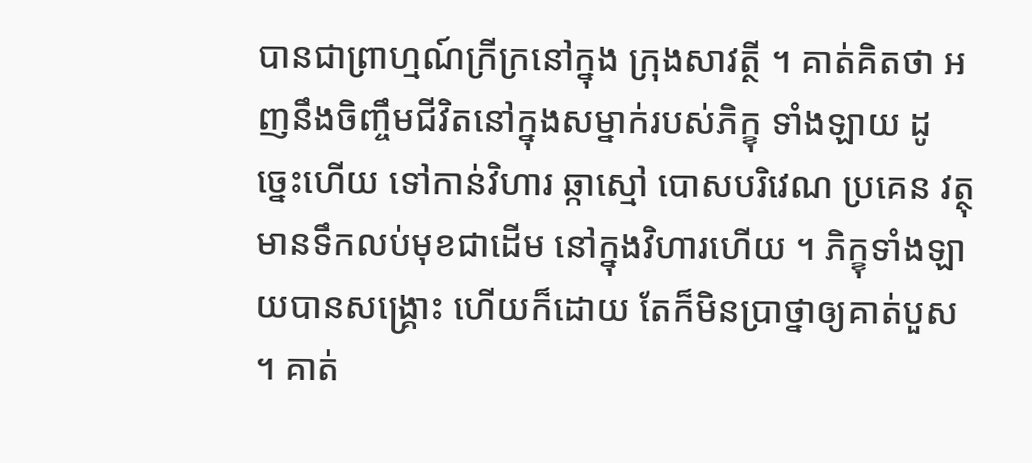បានជាព្រាហ្មណ៍ក្រីក្រនៅក្នុង ក្រុងសាវត្ថី ។ គាត់គិតថា អញនឹងចិញ្ចឹមជីវិតនៅក្នុងសម្នាក់របស់ភិក្ខុ ទាំងឡាយ ដូច្នេះហើយ ទៅកាន់វិហារ ឆ្កាស្មៅ បោសបរិវេណ ប្រគេន វត្ថុមានទឹកលប់មុខជាដើម នៅក្នុងវិហារហើយ ។ ភិក្ខុទាំងឡាយបានសង្គ្រោះ ហើយក៏ដោយ តែក៏មិនប្រាថ្នាឲ្យគាត់បួស ។ គាត់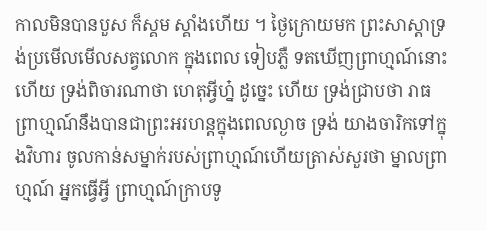កាលមិនបានបួស ក៏ស្គម ស្គាំងហើយ ។ ថ្ងៃក្រោយមក ព្រះសាស្តាទ្រង់ប្រមើលមើលសត្វលោក ក្នុងពេល ទៀបភ្លឺ ទតឃើញព្រាហ្មណ៍នោះហើយ ទ្រង់ពិចារណាថា ហេតុអ្វីហ្ន៎ ដូច្នេះ ហើយ ទ្រង់ជ្រាបថា រាធព្រាហ្មណ៍នឹងបានជាព្រះអរហន្តក្នុងពេលល្ងាច ទ្រង់ យាងចារិកទៅក្នុងវិហារ ចូលកាន់សម្នាក់របស់ព្រាហ្មណ៍ហើយត្រាស់សួរថា ម្នាលព្រាហ្មណ៍ អ្នកធ្វើអ្វី ព្រាហ្មណ៍ក្រាបទូ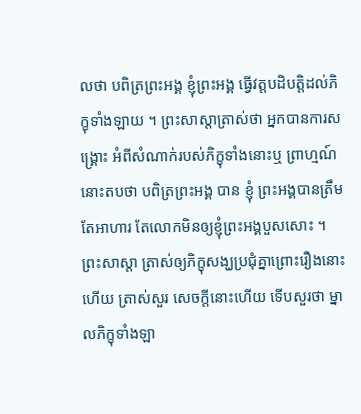លថា បពិត្រព្រះអង្គ ខ្ញុំព្រះអង្គ ធ្វើវត្តបដិបត្តិដល់ភិក្ខុទាំងឡាយ ។ ព្រះសាស្តាត្រាស់ថា អ្នកបានការសង្គ្រោះ អំពីសំណាក់របស់ភិក្ខុទាំងនោះឬ ព្រាហ្មណ៍នោះតបថា បពិត្រព្រះអង្គ បាន ខ្ញុំ ព្រះអង្គបានត្រឹមតែអាហារ តែលោកមិនឲ្យខ្ញុំព្រះអង្គបួសសោះ ។ ព្រះសាស្តា ត្រាស់ឲ្យភិក្ខុសង្ឃប្រជុំគ្នាព្រោះរឿងនោះហើយ ត្រាស់សួរ សេចក្តីនោះហើយ ទើបសួរថា ម្នាលភិក្ខុទាំងឡា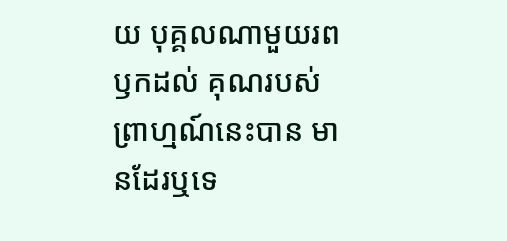យ បុគ្គលណាមួយរពឫកដល់ គុណរបស់ព្រាហ្មណ៍នេះបាន មានដែរឬទេ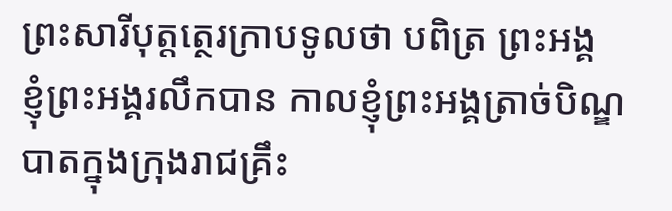ព្រះសារីបុត្តត្ថេរក្រាបទូលថា បពិត្រ ព្រះអង្គ ខ្ញុំព្រះអង្គរលឹកបាន កាលខ្ញុំព្រះអង្គត្រាច់បិណ្ឌបាតក្នុងក្រុងរាជគ្រឹះ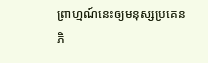ព្រាហ្មណ៍នេះឲ្យមនុស្សប្រគេនភិ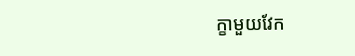ក្ខាមួយវែក